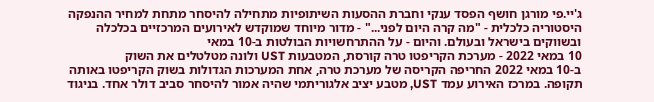ג'יי.פי מורגן חושף הפסד ענקי וחברת ההסעות השיתופיות מתחילה להיסחר מתחת למחיר ההנפקה
היסטוריה כלכלית - "מה קרה היום לפני..." - מדור מיוחד שמוקדש לאירועים המרכזיים בכלכלה ובשווקים בישראל ובעולם. והיום - על ההתרחשויות הבולטות ב-10 במאי
10 במאי 2022 - מערכת הקריפטו טרה קורסת, המטבעות UST ולונה מטלטלים את השוק
ב-10 במאי 2022 החריפה הקריסה של מערכת טרה, אחת המערכות הגדולות בשוק הקריפטו באותה תקופה. במרכז האירוע עמד UST, מטבע יציב אלגוריתמי שהיה אמור להיסחר סביב דולר אחד. בניגוד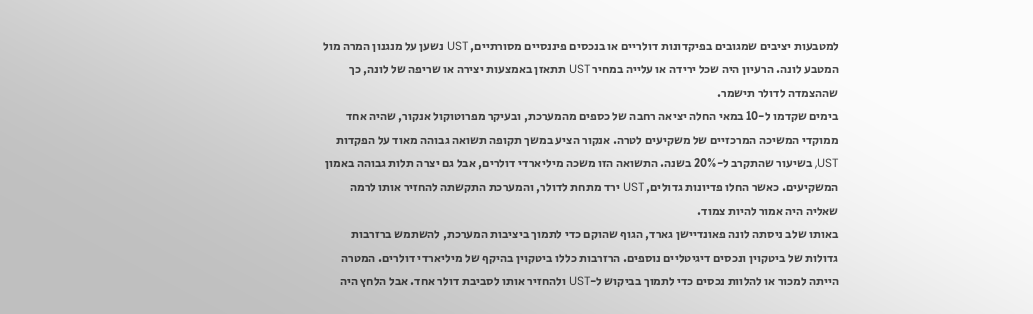למטבעות יציבים שמגובים בפיקדונות דולריים או בנכסים פיננסיים מסורתיים, UST נשען על מנגנון המרה מול המטבע לונה. הרעיון היה שכל ירידה או עלייה במחיר UST תתאזן באמצעות יצירה או שריפה של לונה, כך שההצמדה לדולר תישמר.
בימים שקדמו ל-10 במאי החלה יציאה רחבה של כספים מהמערכת, ובעיקר מפרוטוקול אנקור, שהיה אחד ממוקדי המשיכה המרכזיים של משקיעים לטרה. אנקור הציע במשך תקופה תשואה גבוהה מאוד על הפקדות UST, בשיעור שהתקרב ל-20% בשנה. התשואה הזו משכה מיליארדי דולרים, אבל גם יצרה תלות גבוהה באמון המשקיעים. כאשר החלו פדיונות גדולים, UST ירד מתחת לדולר, והמערכת התקשתה להחזיר אותו לרמה שאליה היה אמור להיות צמוד.
באותו שלב ניסתה לונה פאונדיישן גארד, הגוף שהוקם כדי לתמוך ביציבות המערכת, להשתמש ברזרבות גדולות של ביטקוין ונכסים דיגיטליים נוספים. הרזרבות כללו ביטקוין בהיקף של מיליארדי דולרים. המטרה הייתה למכור או להלוות נכסים כדי לתמוך בביקוש ל-UST ולהחזיר אותו לסביבת דולר אחד. אבל הלחץ היה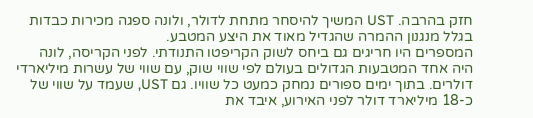חזק בהרבה. UST המשיך להיסחר מתחת לדולר, ולונה ספגה מכירות כבדות בגלל מנגנון ההמרה שהגדיל מאוד את היצע המטבע.
המספרים היו חריגים גם ביחס לשוק הקריפטו התנודתי. לפני הקריסה, לונה היה אחד המטבעות הגדולים בעולם לפי שווי שוק, עם שווי של עשרות מיליארדי דולרים. בתוך ימים ספורים נמחק כמעט כל שוויו. גם UST, שעמד על שווי של כ-18 מיליארד דולר לפני האירוע, איבד את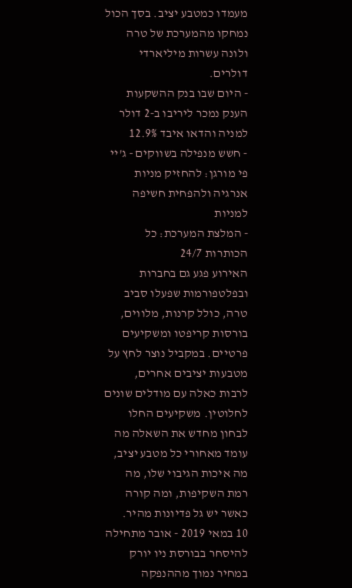מעמדו כמטבע יציב. בסך הכול נמחקו מהמערכת של טרה ולונה עשרות מיליארדי דולרים.
- היום שבו בנק ההשקעות הענק נמכר ליריבו ב-2 דולר למניה והדאו איבד 12.9%
- חשש מנפילה בשווקים - ג'יי פי מורגן: להחזיק מניות אנרגיה ולהפחית חשיפה למניות
- המלצת המערכת: כל הכותרות 24/7
האירוע פגע גם בחברות ובפלטפורמות שפעלו סביב טרה, כולל קרנות, מלווים, בורסות קריפטו ומשקיעים פרטיים. במקביל נוצר לחץ על מטבעות יציבים אחרים, לרבות כאלה עם מודלים שונים לחלוטין. משקיעים החלו לבחון מחדש את השאלה מה עומד מאחורי כל מטבע יציב, מה איכות הגיבוי שלו, מה רמת השקיפות, ומה קורה כאשר יש גל פדיונות מהיר.
10 במאי 2019 - אובר מתחילה להיסחר בבורסת ניו יורק במחיר נמוך מההנפקה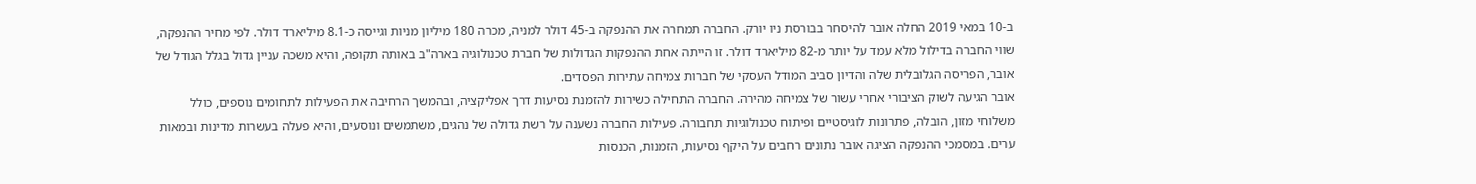ב-10 במאי 2019 החלה אובר להיסחר בבורסת ניו יורק. החברה תמחרה את ההנפקה ב-45 דולר למניה, מכרה 180 מיליון מניות וגייסה כ-8.1 מיליארד דולר. לפי מחיר ההנפקה, שווי החברה בדילול מלא עמד על יותר מ-82 מיליארד דולר. זו הייתה אחת ההנפקות הגדולות של חברת טכנולוגיה בארה"ב באותה תקופה, והיא משכה עניין גדול בגלל הגודל של אובר, הפריסה הגלובלית שלה והדיון סביב המודל העסקי של חברות צמיחה עתירות הפסדים.
אובר הגיעה לשוק הציבורי אחרי עשור של צמיחה מהירה. החברה התחילה כשירות להזמנת נסיעות דרך אפליקציה, ובהמשך הרחיבה את הפעילות לתחומים נוספים, כולל משלוחי מזון, הובלה, פתרונות לוגיסטיים ופיתוח טכנולוגיות תחבורה. פעילות החברה נשענה על רשת גדולה של נהגים, משתמשים ונוסעים, והיא פעלה בעשרות מדינות ובמאות ערים. במסמכי ההנפקה הציגה אובר נתונים רחבים על היקף נסיעות, הזמנות, הכנסות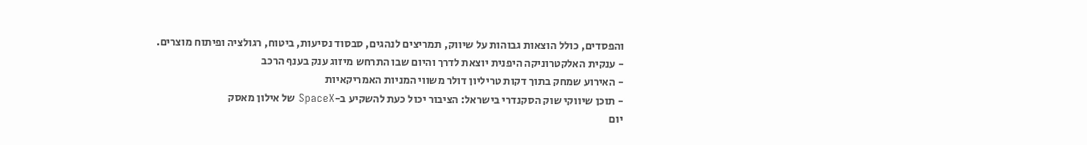והפסדים, כולל הוצאות גבוהות על שיווק, תמריצים לנהגים, סבסוד נסיעות, ביטוח, רגולציה ופיתוח מוצרים.
- ענקית האלקטרוניקה היפנית יוצאת לדרך והיום שבו התרחש מיזוג ענק בענף הרכב
- האירוע שמחק בתוך דקות טריליון דולר משווי המניות האמריקאיות
- תוכן שיווקי שוק הסקנדרי בישראל: הציבור יכול כעת להשקיע ב-SpaceX של אילון מאסק
יום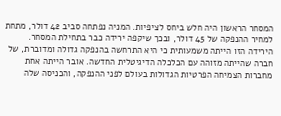המסחר הראשון היה חלש ביחס לציפיות. המניה נפתחה סביב 42 דולר, מתחת למחיר ההנפקה של 45 דולר, ובכך שיקפה ירידה כבר בתחילת המסחר. הירידה הזו הייתה משמעותית כי היא התרחשה בהנפקה גדולה ומדוברת, של חברה שהייתה מזוהה עם הכלכלה הדיגיטלית החדשה. אובר הייתה אחת מחברות הצמיחה הפרטיות הגדולות בעולם לפני ההנפקה, והכניסה שלה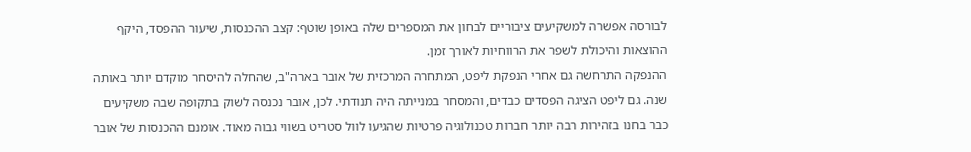לבורסה אפשרה למשקיעים ציבוריים לבחון את המספרים שלה באופן שוטף: קצב ההכנסות, שיעור ההפסד, היקף ההוצאות והיכולת לשפר את הרווחיות לאורך זמן.
ההנפקה התרחשה גם אחרי הנפקת ליפט, המתחרה המרכזית של אובר בארה"ב, שהחלה להיסחר מוקדם יותר באותה שנה. גם ליפט הציגה הפסדים כבדים, והמסחר במנייתה היה תנודתי. לכן, אובר נכנסה לשוק בתקופה שבה משקיעים כבר בחנו בזהירות רבה יותר חברות טכנולוגיה פרטיות שהגיעו לוול סטריט בשווי גבוה מאוד. אומנם ההכנסות של אובר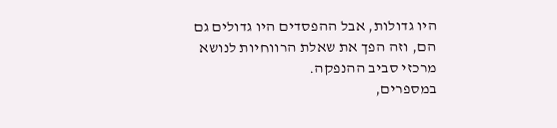היו גדולות, אבל ההפסדים היו גדולים גם הם, וזה הפך את שאלת הרווחיות לנושא מרכזי סביב ההנפקה.
במספרים,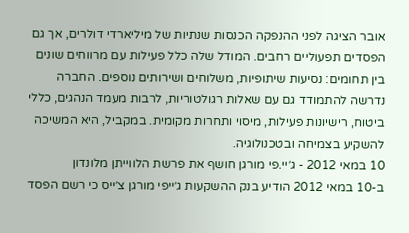אובר הציגה לפני ההנפקה הכנסות שנתיות של מיליארדי דולרים, אך גם הפסדים תפעוליים רחבים. המודל שלה כלל פעילות עם מרווחים שונים בין תחומים: נסיעות שיתופיות, משלוחים ושירותים נוספים. החברה נדרשה להתמודד גם עם שאלות רגולטוריות, לרבות מעמד הנהגים, כללי ביטוח, רישיונות פעילות, מיסוי ותחרות מקומית. במקביל, היא המשיכה להשקיע בצמיחה ובטכנולוגיה.
10 במאי 2012 - ג׳יי.פי מורגן חושף את פרשת הלווייתן מלונדון
ב-10 במאי 2012 הודיע בנק ההשקעות ג׳ייפי מורגן צ׳ייס כי רשם הפסד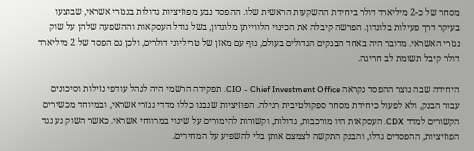מסחר של כ-2 מיליארד דולר ביחידת ההשקעות הראשית שלו. ההפסד נבע מפוזיציות גדולות בנגזרי אשראי, שבוצעו בעיקר דרך פעילות בלונדון. הפרשה קיבלה את הכינוי הלווייתן מלונדון, בשל גודל העסקאות וההשפעה שלהן על שוק נגזרי האשראי. מדובר היה באחד הבנקים הגדולים בעולם, גוף עם מאזן של טריליוני דולרים, ולכן גם הפסד של 2 מיליארד דולר קיבל תשומת לב חריגה.

היחידה שבה נוצר ההפסד נקראה CIO - Chief Investment Office. תפקידה הרשמי היה לנהל עודפי נזילות וסיכונים עבור הבנק, ולא לפעול כיחידת מסחר ספקולטיבית רגילה. הפוזיציות שנבנו כללו מדדי נגזרי אשראי, ובמיוחד מכשירים הקשורים למדד CDX. העסקאות היו מורכבות, גדולות, וקשורות להימורים על שינוי במרווחי אשראי. כאשר השוק נע נגד הפוזיציות, ההפסדים גדלו, והבנק התקשה לצמצם אותן בלי להשפיע על המחירים.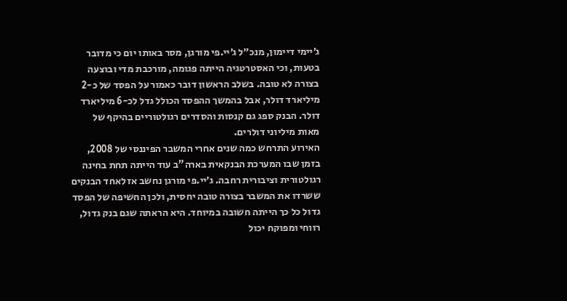ג׳יימי דיימון, מנכ״ל ג׳יי.פי מורגן, מסר באותו יום כי מדובר בטעות, וכי האסטרטגיה הייתה פגומה, מורכבת מדי ובוצעה בצורה לא טובה. בשלב הראשון דובר כאמור על הפסד של כ-2 מיליארד דולר, אבל בהמשך ההפסד הכולל גדל לכ-6 מיליארד דולר. הבנק ספג גם קנסות והסדרים רגולטוריים בהיקף של מאות מיליוני דולרים.
האירוע התרחש כמה שנים אחרי המשבר הפיננסי של 2008, בזמן שבו המערכת הבנקאית בארה"ב עוד הייתה תחת בחינה רגולטורית וציבורית רחבה. ג׳יי.פי מורגן נחשב אז לאחד הבנקים ששרדו את המשבר בצורה טובה יחסית, ולכן החשיפה של הפסד גדול כל כך הייתה חשובה במיוחד. היא הראתה שגם בנק גדול, רווחי ומפוקח יכול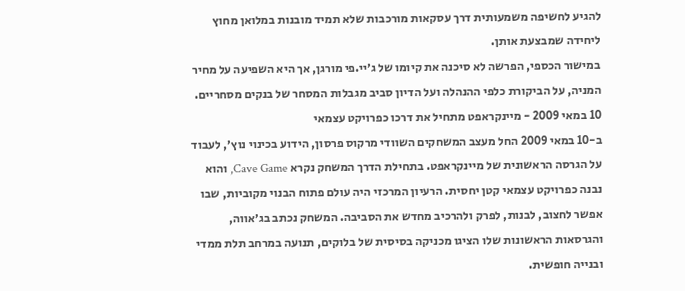להגיע לחשיפה משמעותית דרך עסקאות מורכבות שלא תמיד מובנות במלואן מחוץ ליחידה שמבצעת אותן.
במישור הכספי, הפרשה לא סיכנה את קיומו של ג׳יי.פי מורגן, אך היא השפיעה על מחיר המניה, על הביקורת כלפי ההנהלה ועל הדיון סביב מגבלות המסחר של בנקים מסחריים.
10 במאי 2009 - מיינקראפט מתחיל את דרכו כפרויקט עצמאי
ב-10 במאי 2009 החל מעצב המשחקים השוודי מרקוס פרסון, הידוע בכינוי נוץ׳, לעבוד על הגרסה הראשונית של מיינקראפט. בתחילת הדרך המשחק נקרא Cave Game, והוא נבנה כפרויקט עצמאי קטן יחסית. הרעיון המרכזי היה עולם פתוח הבנוי מקוביות, שבו אפשר לחצוב, לבנות, לפרק ולהרכיב מחדש את הסביבה. המשחק נכתב בג׳אווה, והגרסאות הראשונות שלו הציגו מכניקה בסיסית של בלוקים, תנועה במרחב תלת ממדי ובנייה חופשית.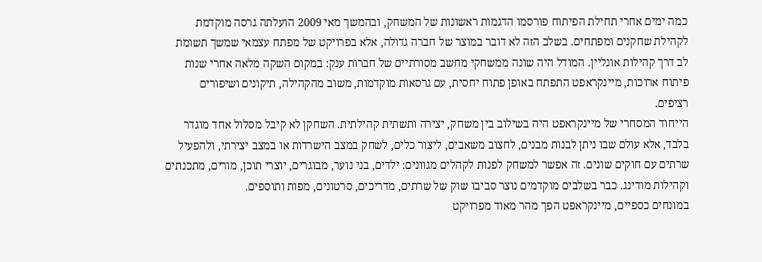כמה ימים אחרי תחילת הפיתוח פורסמו הדגמות ראשונות של המשחק, ובהמשך מאי 2009 הועלתה גרסה מוקדמת לקהילת שחקנים ומפתחים. בשלב הזה לא דובר במוצר של חברה גדולה, אלא בפרויקט של מפתח עצמאי שמשך תשומת לב דרך קהילות אונליין. המודל היה שונה ממשחקי מחשב מסורתיים של חברות ענק: במקום השקה מלאה אחרי שנות פיתוח ארוכות, מיינקראפט התפתח באופן פתוח יחסית, עם גרסאות מוקדמות, משוב מהקהילה, תיקונים ושיפורים רציפים.
הייחוד המסחרי של מיינקראפט היה בשילוב בין משחק, יצירה ותשתית קהילתית. השחקן לא קיבל מסלול אחד מוגדר בלבד, אלא עולם שבו ניתן לבנות מבנים, לחצוב משאבים, ליצור כלים, לשחק במצב הישרדות או במצב יצירתי, ולהפעיל שרתים עם חוקים שונים. זה אפשר למשחק לפנות לקהלים מגוונים: ילדים, בני נוער, מבוגרים, יוצרי תוכן, מורים, מתכנתים וקהילות מודינג. כבר בשלבים מוקדמים נוצר סביבו שוק של שרתים, מדריכים, סרטונים, מפות ותוספים.
במונחים כספיים, מיינקראפט הפך מהר מאוד מפרויקט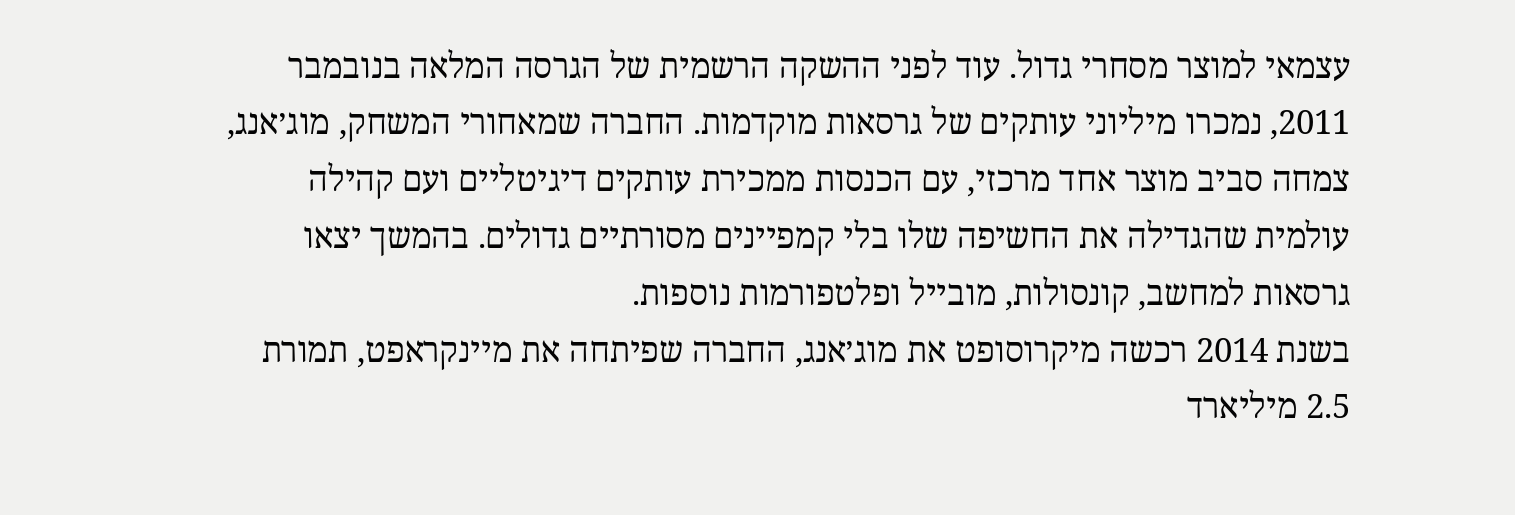עצמאי למוצר מסחרי גדול. עוד לפני ההשקה הרשמית של הגרסה המלאה בנובמבר 2011, נמכרו מיליוני עותקים של גרסאות מוקדמות. החברה שמאחורי המשחק, מוג׳אנג, צמחה סביב מוצר אחד מרכזי, עם הכנסות ממכירת עותקים דיגיטליים ועם קהילה עולמית שהגדילה את החשיפה שלו בלי קמפיינים מסורתיים גדולים. בהמשך יצאו גרסאות למחשב, קונסולות, מובייל ופלטפורמות נוספות.
בשנת 2014 רכשה מיקרוסופט את מוג׳אנג, החברה שפיתחה את מיינקראפט, תמורת 2.5 מיליארד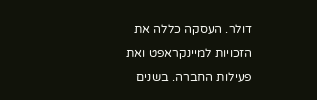דולר. העסקה כללה את הזכויות למיינקראפט ואת פעילות החברה. בשנים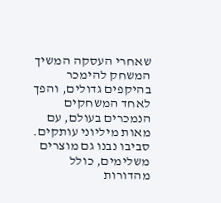שאחרי העסקה המשיך המשחק להימכר בהיקפים גדולים, והפך לאחד המשחקים הנמכרים בעולם, עם מאות מיליוני עותקים. סביבו נבנו גם מוצרים משלימים, כולל מהדורות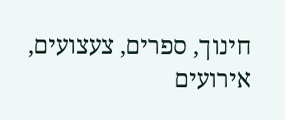חינוך, ספרים, צעצועים, אירועים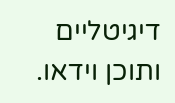דיגיטליים ותוכן וידאו.